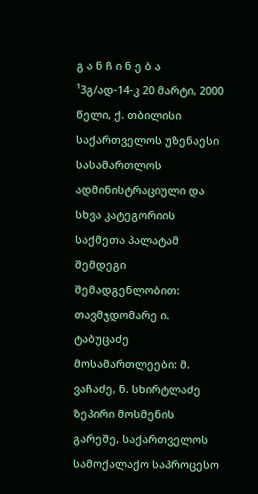გ ა ნ ჩ ი ნ ე ბ ა
¹3გ/ად-14-კ 20 მარტი, 2000 წელი, ქ. თბილისი
საქართველოს უზენაესი სასამართლოს ადმინისტრაციული და სხვა კატეგორიის საქმეთა პალატამ შემდეგი შემადგენლობით:
თავმჯდომარე ი. ტაბუცაძე
მოსამართლეები: მ. ვაჩაძე, ნ. სხირტლაძე
ზეპირი მოსმენის გარეშე, საქართველოს სამოქალაქო საპროცესო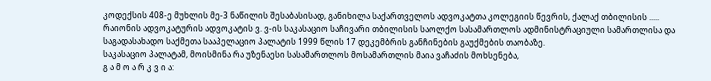კოდექსის 408-ე მუხლის მე-3 ნაწილის შესაბასისად, განიხილა საქართველოს ადვოკატთა კოლეგიის წევრის, ქალაქ თბილისის ..... რაიონის ადვოკატურის ადვოკატის ვ. ვ-ის საკასაციო საჩივარი თბილისის საოლქო სასამართლოს ადმინისტრაციული სამართლისა და საგადასახადო საქმეთა სააპელაციო პალატის 1999 წლის 17 დეკემბრის განჩინების გაუქმების თაობაზე.
საკასაციო პალატამ, მოისმინა რა უზენაესი სასამართლოს მოსამართლის მაია ვაჩაძის მოხსენება,
გ ა მ ო ა რ კ ვ ი ა: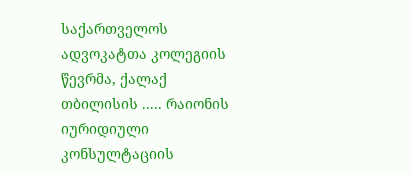საქართველოს ადვოკატთა კოლეგიის წევრმა, ქალაქ თბილისის ..... რაიონის იურიდიული კონსულტაციის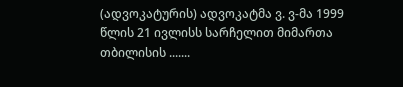(ადვოკატურის) ადვოკატმა ვ. ვ-მა 1999 წლის 21 ივლისს სარჩელით მიმართა თბილისის .......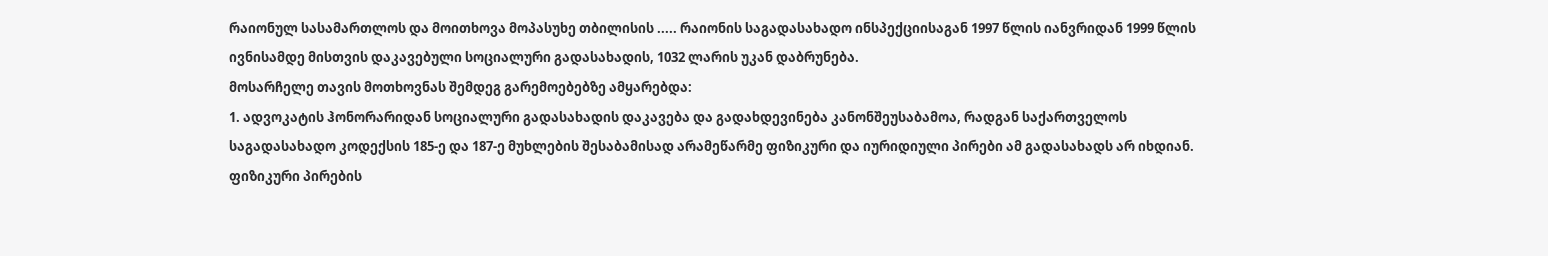რაიონულ სასამართლოს და მოითხოვა მოპასუხე თბილისის ..... რაიონის საგადასახადო ინსპექციისაგან 1997 წლის იანვრიდან 1999 წლის ივნისამდე მისთვის დაკავებული სოციალური გადასახადის, 1032 ლარის უკან დაბრუნება.
მოსარჩელე თავის მოთხოვნას შემდეგ გარემოებებზე ამყარებდა:
1. ადვოკატის ჰონორარიდან სოციალური გადასახადის დაკავება და გადახდევინება კანონშეუსაბამოა, რადგან საქართველოს საგადასახადო კოდექსის 185-ე და 187-ე მუხლების შესაბამისად არამეწარმე ფიზიკური და იურიდიული პირები ამ გადასახადს არ იხდიან. ფიზიკური პირების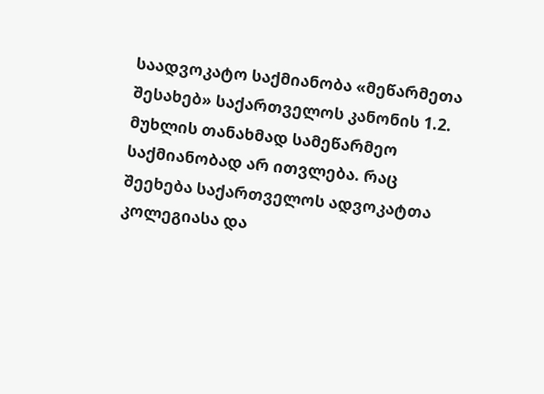საადვოკატო საქმიანობა «მეწარმეთა შესახებ» საქართველოს კანონის 1.2. მუხლის თანახმად სამეწარმეო საქმიანობად არ ითვლება. რაც შეეხება საქართველოს ადვოკატთა კოლეგიასა და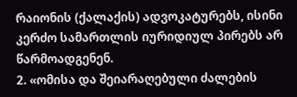რაიონის (ქალაქის) ადვოკატურებს, ისინი კერძო სამართლის იურიდიულ პირებს არ წარმოადგენენ.
2. «ომისა და შეიარაღებული ძალების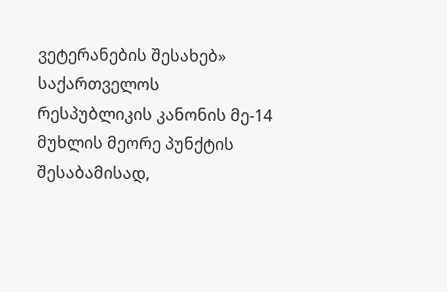ვეტერანების შესახებ» საქართველოს რესპუბლიკის კანონის მე-14 მუხლის მეორე პუნქტის შესაბამისად,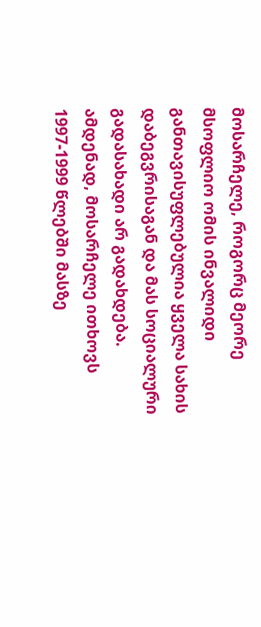მოსარჩელე, როგორც მეორე მსოფლიო ომის ინვალიდი განთავისუფლებულია ყველა სახის დაბეგვრისაგან და მას სოციალური გადასახადი არ გადახდება.
ამდენად, მოსარჩელე ითხოვს 1997-1999 წლებში მასზე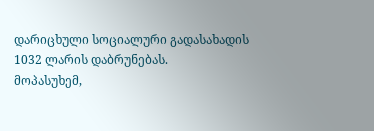დარიცხული სოციალური გადასახადის 1032 ლარის დაბრუნებას.
მოპასუხემ,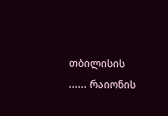თბილისის ...... რაიონის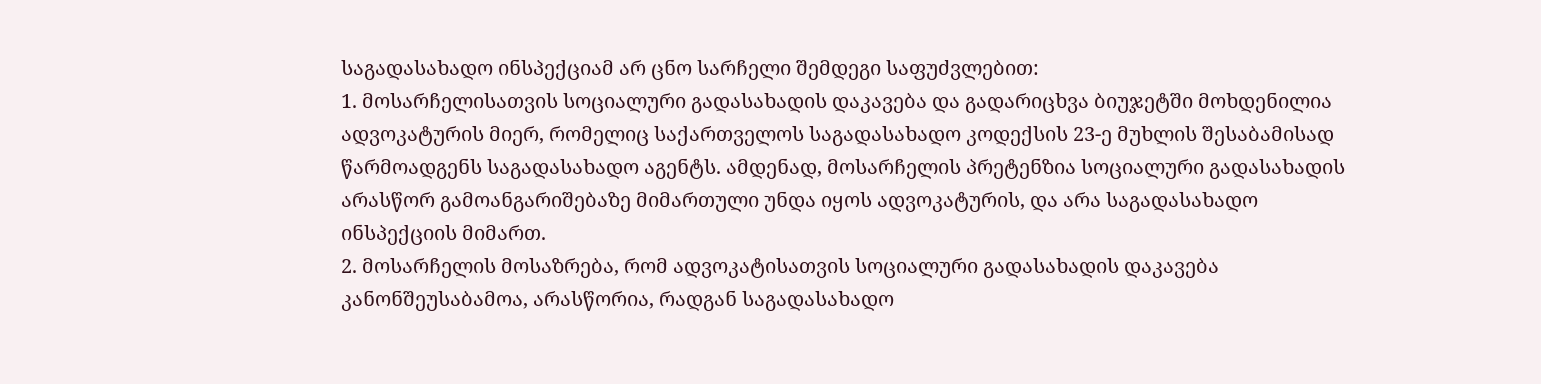საგადასახადო ინსპექციამ არ ცნო სარჩელი შემდეგი საფუძვლებით:
1. მოსარჩელისათვის სოციალური გადასახადის დაკავება და გადარიცხვა ბიუჯეტში მოხდენილია ადვოკატურის მიერ, რომელიც საქართველოს საგადასახადო კოდექსის 23-ე მუხლის შესაბამისად წარმოადგენს საგადასახადო აგენტს. ამდენად, მოსარჩელის პრეტენზია სოციალური გადასახადის არასწორ გამოანგარიშებაზე მიმართული უნდა იყოს ადვოკატურის, და არა საგადასახადო ინსპექციის მიმართ.
2. მოსარჩელის მოსაზრება, რომ ადვოკატისათვის სოციალური გადასახადის დაკავება კანონშეუსაბამოა, არასწორია, რადგან საგადასახადო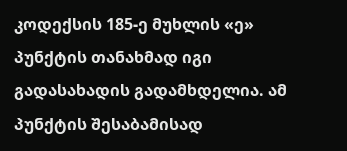კოდექსის 185-ე მუხლის «ე» პუნქტის თანახმად იგი გადასახადის გადამხდელია. ამ პუნქტის შესაბამისად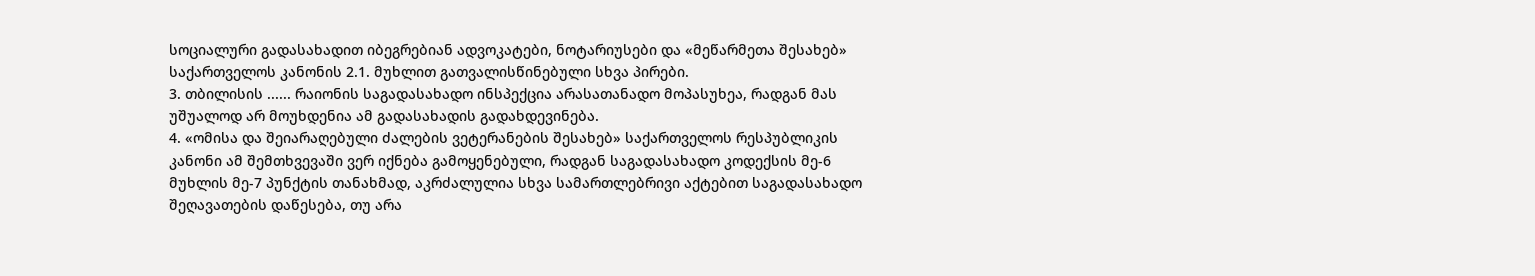სოციალური გადასახადით იბეგრებიან ადვოკატები, ნოტარიუსები და «მეწარმეთა შესახებ» საქართველოს კანონის 2.1. მუხლით გათვალისწინებული სხვა პირები.
3. თბილისის ...... რაიონის საგადასახადო ინსპექცია არასათანადო მოპასუხეა, რადგან მას უშუალოდ არ მოუხდენია ამ გადასახადის გადახდევინება.
4. «ომისა და შეიარაღებული ძალების ვეტერანების შესახებ» საქართველოს რესპუბლიკის კანონი ამ შემთხვევაში ვერ იქნება გამოყენებული, რადგან საგადასახადო კოდექსის მე-6 მუხლის მე-7 პუნქტის თანახმად, აკრძალულია სხვა სამართლებრივი აქტებით საგადასახადო შეღავათების დაწესება, თუ არა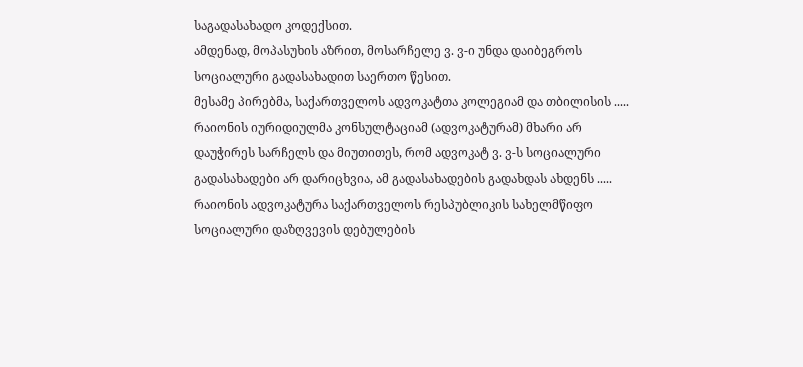საგადასახადო კოდექსით.
ამდენად, მოპასუხის აზრით, მოსარჩელე ვ. ვ-ი უნდა დაიბეგროს სოციალური გადასახადით საერთო წესით.
მესამე პირებმა, საქართველოს ადვოკატთა კოლეგიამ და თბილისის ..... რაიონის იურიდიულმა კონსულტაციამ (ადვოკატურამ) მხარი არ დაუჭირეს სარჩელს და მიუთითეს, რომ ადვოკატ ვ. ვ-ს სოციალური გადასახადები არ დარიცხვია, ამ გადასახადების გადახდას ახდენს ..... რაიონის ადვოკატურა საქართველოს რესპუბლიკის სახელმწიფო სოციალური დაზღვევის დებულების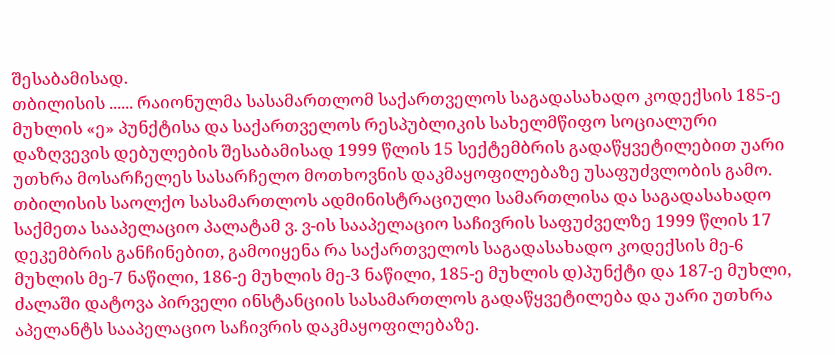შესაბამისად.
თბილისის ...... რაიონულმა სასამართლომ საქართველოს საგადასახადო კოდექსის 185-ე მუხლის «ე» პუნქტისა და საქართველოს რესპუბლიკის სახელმწიფო სოციალური დაზღვევის დებულების შესაბამისად 1999 წლის 15 სექტემბრის გადაწყვეტილებით უარი უთხრა მოსარჩელეს სასარჩელო მოთხოვნის დაკმაყოფილებაზე უსაფუძვლობის გამო.
თბილისის საოლქო სასამართლოს ადმინისტრაციული სამართლისა და საგადასახადო საქმეთა სააპელაციო პალატამ ვ. ვ-ის სააპელაციო საჩივრის საფუძველზე 1999 წლის 17 დეკემბრის განჩინებით, გამოიყენა რა საქართველოს საგადასახადო კოდექსის მე-6 მუხლის მე-7 ნაწილი, 186-ე მუხლის მე-3 ნაწილი, 185-ე მუხლის დ)პუნქტი და 187-ე მუხლი, ძალაში დატოვა პირველი ინსტანციის სასამართლოს გადაწყვეტილება და უარი უთხრა აპელანტს სააპელაციო საჩივრის დაკმაყოფილებაზე.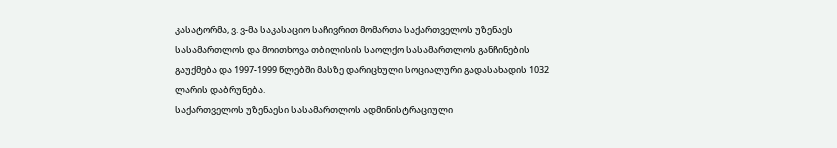კასატორმა, ვ. ვ-მა საკასაციო საჩივრით მომართა საქართველოს უზენაეს სასამართლოს და მოითხოვა თბილისის საოლქო სასამართლოს განჩინების გაუქმება და 1997-1999 წლებში მასზე დარიცხული სოციალური გადასახადის 1032 ლარის დაბრუნება.
საქართველოს უზენაესი სასამართლოს ადმინისტრაციული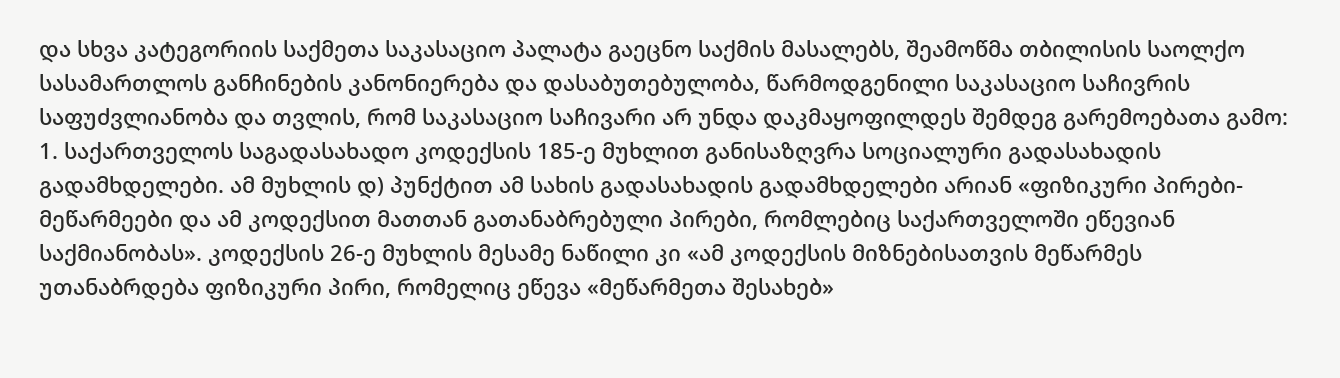და სხვა კატეგორიის საქმეთა საკასაციო პალატა გაეცნო საქმის მასალებს, შეამოწმა თბილისის საოლქო სასამართლოს განჩინების კანონიერება და დასაბუთებულობა, წარმოდგენილი საკასაციო საჩივრის საფუძვლიანობა და თვლის, რომ საკასაციო საჩივარი არ უნდა დაკმაყოფილდეს შემდეგ გარემოებათა გამო:
1. საქართველოს საგადასახადო კოდექსის 185-ე მუხლით განისაზღვრა სოციალური გადასახადის გადამხდელები. ამ მუხლის დ) პუნქტით ამ სახის გადასახადის გადამხდელები არიან «ფიზიკური პირები-მეწარმეები და ამ კოდექსით მათთან გათანაბრებული პირები, რომლებიც საქართველოში ეწევიან საქმიანობას». კოდექსის 26-ე მუხლის მესამე ნაწილი კი «ამ კოდექსის მიზნებისათვის მეწარმეს უთანაბრდება ფიზიკური პირი, რომელიც ეწევა «მეწარმეთა შესახებ»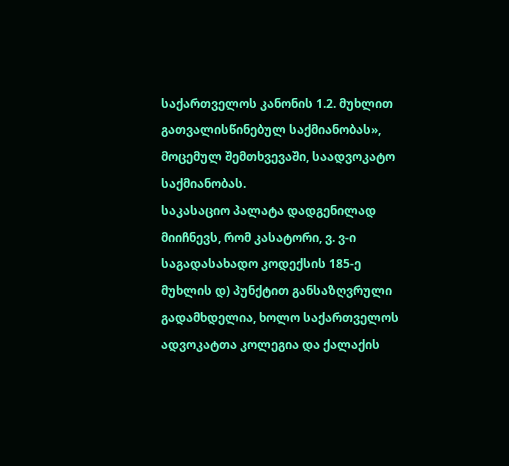საქართველოს კანონის 1.2. მუხლით გათვალისწინებულ საქმიანობას», მოცემულ შემთხვევაში, საადვოკატო საქმიანობას.
საკასაციო პალატა დადგენილად მიიჩნევს, რომ კასატორი, ვ. ვ-ი საგადასახადო კოდექსის 185-ე მუხლის დ) პუნქტით განსაზღვრული გადამხდელია, ხოლო საქართველოს ადვოკატთა კოლეგია და ქალაქის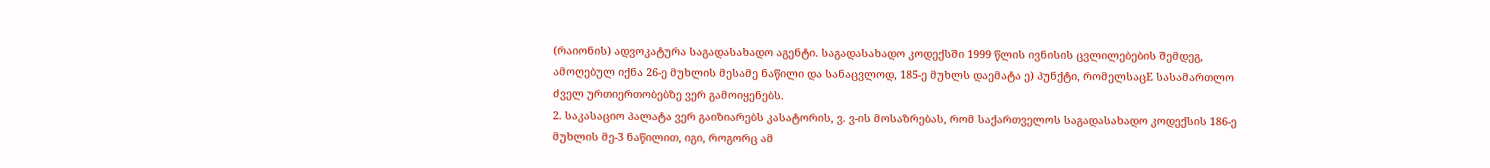(რაიონის) ადვოკატურა საგადასახადო აგენტი. საგადასახადო კოდექსში 1999 წლის ივნისის ცვლილებების შემდეგ, ამოღებულ იქნა 26-ე მუხლის მესამე ნაწილი და სანაცვლოდ, 185-ე მუხლს დაემატა ე) პუნქტი, რომელსაცE სასამართლო ძველ ურთიერთობებზე ვერ გამოიყენებს.
2. საკასაციო პალატა ვერ გაიზიარებს კასატორის, ვ. ვ-ის მოსაზრებას, რომ საქართველოს საგადასახადო კოდექსის 186-ე მუხლის მე-3 ნაწილით, იგი, როგორც ამ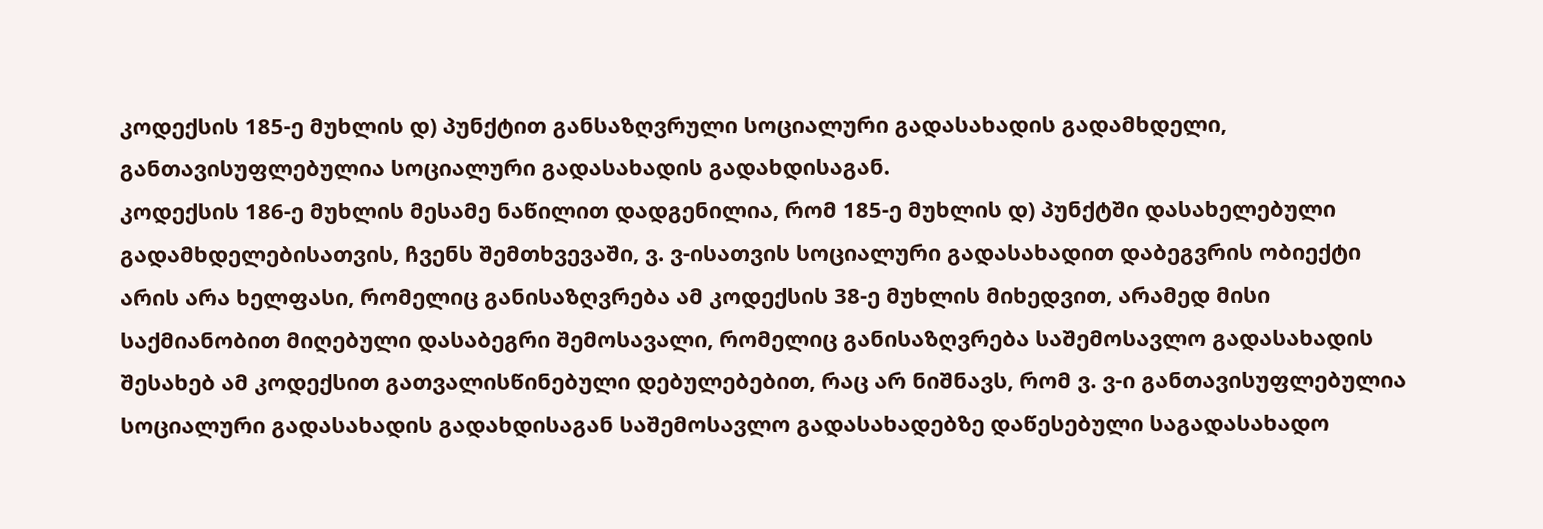კოდექსის 185-ე მუხლის დ) პუნქტით განსაზღვრული სოციალური გადასახადის გადამხდელი, განთავისუფლებულია სოციალური გადასახადის გადახდისაგან.
კოდექსის 186-ე მუხლის მესამე ნაწილით დადგენილია, რომ 185-ე მუხლის დ) პუნქტში დასახელებული გადამხდელებისათვის, ჩვენს შემთხვევაში, ვ. ვ-ისათვის სოციალური გადასახადით დაბეგვრის ობიექტი არის არა ხელფასი, რომელიც განისაზღვრება ამ კოდექსის 38-ე მუხლის მიხედვით, არამედ მისი საქმიანობით მიღებული დასაბეგრი შემოსავალი, რომელიც განისაზღვრება საშემოსავლო გადასახადის შესახებ ამ კოდექსით გათვალისწინებული დებულებებით, რაც არ ნიშნავს, რომ ვ. ვ-ი განთავისუფლებულია სოციალური გადასახადის გადახდისაგან საშემოსავლო გადასახადებზე დაწესებული საგადასახადო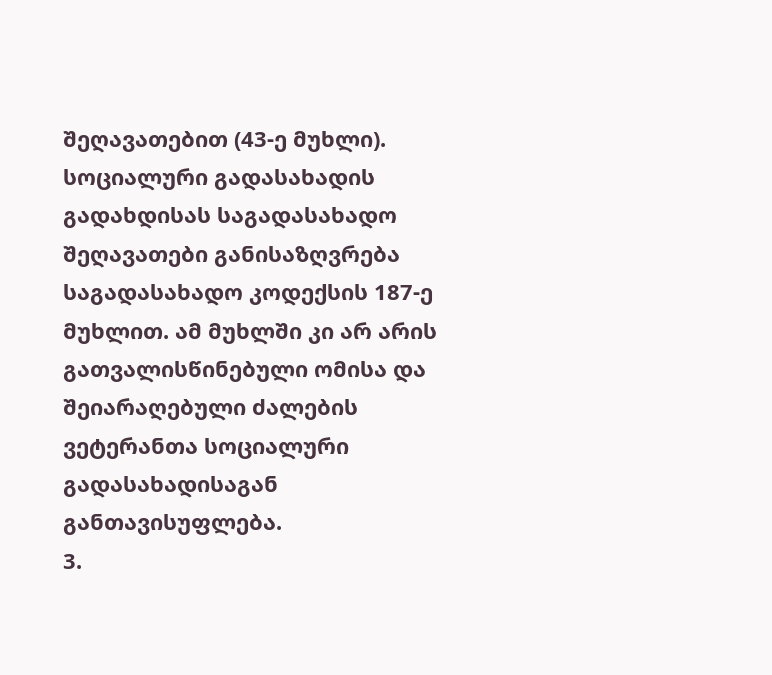შეღავათებით (43-ე მუხლი). სოციალური გადასახადის გადახდისას საგადასახადო შეღავათები განისაზღვრება საგადასახადო კოდექსის 187-ე მუხლით. ამ მუხლში კი არ არის გათვალისწინებული ომისა და შეიარაღებული ძალების ვეტერანთა სოციალური გადასახადისაგან განთავისუფლება.
3.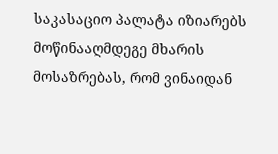საკასაციო პალატა იზიარებს მოწინააღმდეგე მხარის მოსაზრებას, რომ ვინაიდან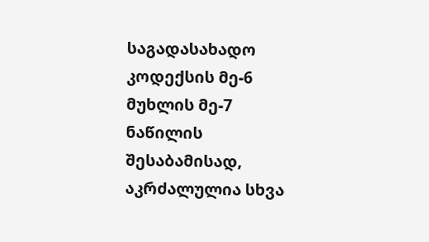საგადასახადო კოდექსის მე-6 მუხლის მე-7 ნაწილის შესაბამისად, აკრძალულია სხვა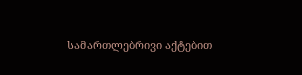სამართლებრივი აქტებით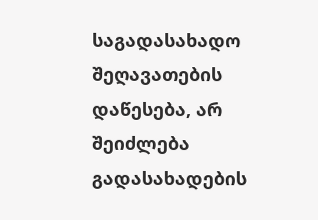საგადასახადო შეღავათების დაწესება, არ შეიძლება გადასახადების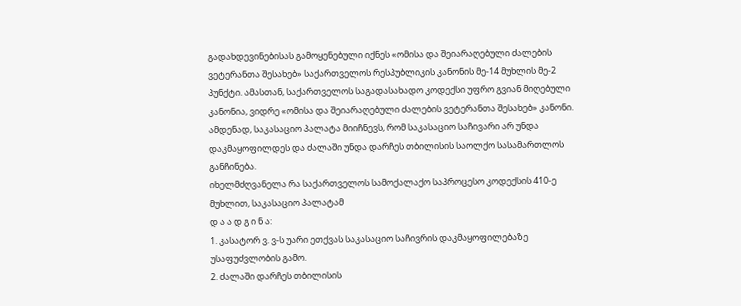გადახდევინებისას გამოყენებული იქნეს «ომისა და შეიარაღებული ძალების ვეტერანთა შესახებ» საქართველოს რესპუბლიკის კანონის მე-14 მუხლის მე-2 პუნქტი. ამასთან, საქართველოს საგადასახადო კოდექსი უფრო გვიან მიღებული კანონია, ვიდრე «ომისა და შეიარაღებული ძალების ვეტერანთა შესახებ» კანონი.
ამდენად, საკასაციო პალატა მიიჩნევს, რომ საკასაციო საჩივარი არ უნდა დაკმაყოფილდეს და ძალაში უნდა დარჩეს თბილისის საოლქო სასამართლოს განჩინება.
იხელმძღვანელა რა საქართველოს სამოქალაქო საპროცესო კოდექსის 410-ე მუხლით, საკასაციო პალატამ
დ ა ა დ გ ი ნ ა:
1. კასატორ ვ. ვ-ს უარი ეთქვას საკასაციო საჩივრის დაკმაყოფილებაზე უსაფუძვლობის გამო.
2. ძალაში დარჩეს თბილისის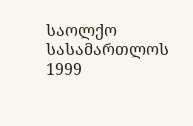საოლქო სასამართლოს 1999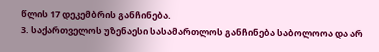წლის 17 დეკემბრის განჩინება.
3. საქართველოს უზენაესი სასამართლოს განჩინება საბოლოოა და არ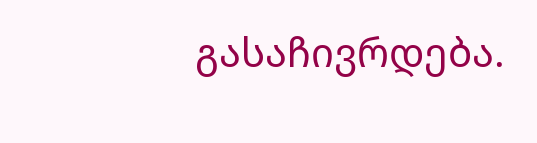გასაჩივრდება.